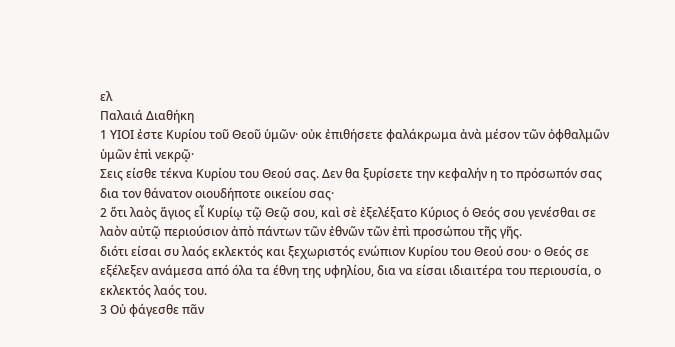ελ
Παλαιά Διαθήκη
1 ΥΙΟΙ ἐστε Κυρίου τοῦ Θεοῦ ὑμῶν· οὐκ ἐπιθήσετε φαλάκρωμα ἀνὰ μέσον τῶν ὀφθαλμῶν ὑμῶν ἐπὶ νεκρῷ·
Σεις είσθε τέκνα Κυρίου του Θεού σας. Δεν θα ξυρίσετε την κεφαλήν η το πρόσωπόν σας δια τον θάνατον οιουδήποτε οικείου σας·
2 ὅτι λαὸς ἅγιος εἶ Κυρίῳ τῷ Θεῷ σου, καὶ σὲ ἐξελέξατο Κύριος ὁ Θεός σου γενέσθαι σε λαὸν αὐτῷ περιούσιον ἀπὸ πάντων τῶν ἐθνῶν τῶν ἐπὶ προσώπου τῆς γῆς.
διότι είσαι συ λαός εκλεκτός και ξεχωριστός ενώπιον Κυρίου του Θεού σου· ο Θεός σε εξέλεξεν ανάμεσα από όλα τα έθνη της υφηλίου, δια να είσαι ιδιαιτέρα του περιουσία, ο εκλεκτός λαός του.
3 Οὐ φάγεσθε πᾶν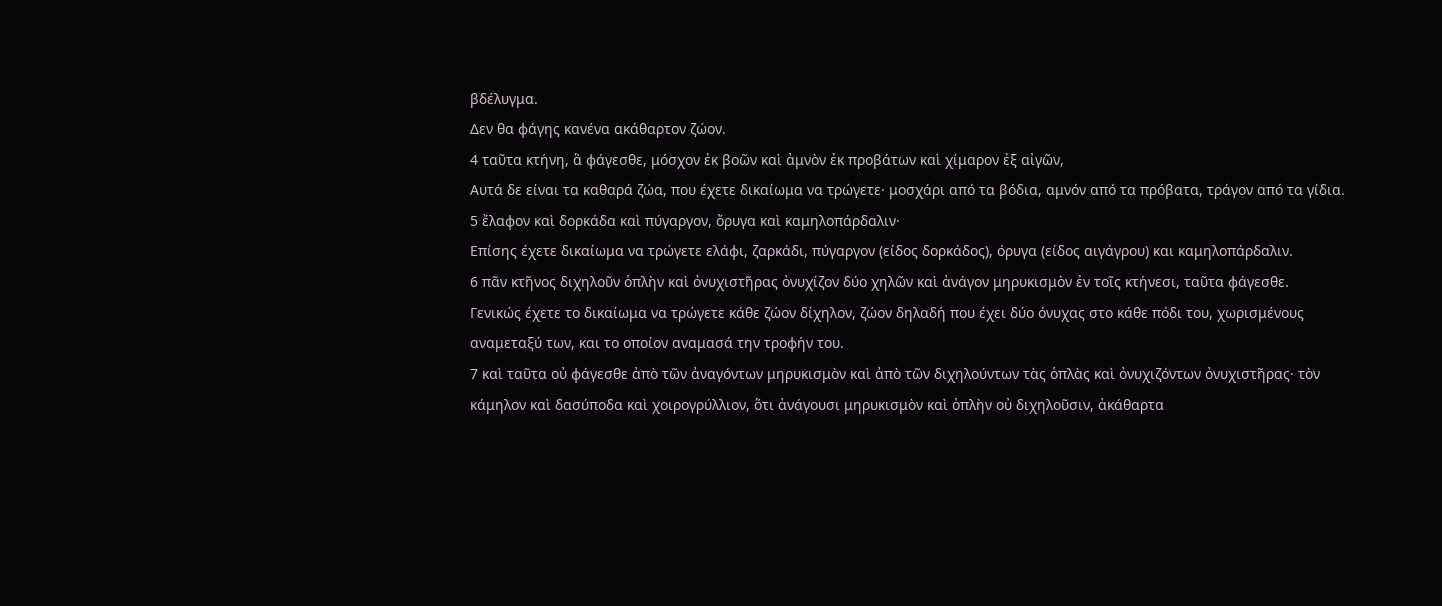βδέλυγμα.
Δεν θα φάγης κανένα ακάθαρτον ζώον.
4 ταῦτα κτήνη, ἃ φάγεσθε, μόσχον ἐκ βοῶν καὶ ἀμνὸν ἐκ προβάτων καὶ χίμαρον ἐξ αἰγῶν,
Αυτά δε είναι τα καθαρά ζώα, που έχετε δικαίωμα να τρώγετε· μοσχάρι από τα βόδια, αμνόν από τα πρόβατα, τράγον από τα γίδια.
5 ἔλαφον καὶ δορκάδα καὶ πύγαργον, ὄρυγα καὶ καμηλοπάρδαλιν·
Επίσης έχετε δικαίωμα να τρώγετε ελάφι, ζαρκάδι, πύγαργον (είδος δορκάδος), όρυγα (είδος αιγάγρου) και καμηλοπάρδαλιν.
6 πᾶν κτῆνος διχηλοῦν ὁπλὴν καὶ ὀνυχιστῆρας ὀνυχίζον δύο χηλῶν καὶ ἀνάγον μηρυκισμὸν ἐν τοῖς κτήνεσι, ταῦτα φάγεσθε.
Γενικώς έχετε το δικαίωμα να τρώγετε κάθε ζώον δίχηλον, ζώον δηλαδή που έχει δύο όνυχας στο κάθε πόδι του, χωρισμένους αναμεταξύ των, και το οποίον αναμασά την τροφήν του.
7 καὶ ταῦτα οὐ φάγεσθε ἀπὸ τῶν ἀναγόντων μηρυκισμὸν καὶ ἀπὸ τῶν διχηλούντων τὰς ὁπλὰς καὶ ὀνυχιζόντων ὀνυχιστῆρας· τὸν κάμηλον καὶ δασύποδα καὶ χοιρογρύλλιον, ὅτι ἀνάγουσι μηρυκισμὸν καὶ ὁπλὴν οὐ διχηλοῦσιν, ἀκάθαρτα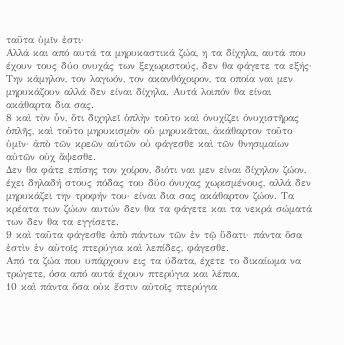ταῦτα ὑμῖν ἐστι·
Αλλά και από αυτά τα μηρυκαστικά ζώα, η τα δίχηλα, αυτά που έχουν τους δύο ονυχάς των ξεχωριστούς, δεν θα φάγετε τα εξής· Την κάμηλον, τον λαγωόν, τον ακανθόχοιρον, τα οποία ναι μεν μηρυκάζουν αλλά δεν είναι δίχηλα. Αυτά λοιπόν θα είναι ακάθαρτα δια σας.
8 καὶ τὸν ὗν, ὅτι διχηλεῖ ὁπλὴν τοῦτο καὶ ὀνυχίζει ὀνυχιστῆρας ὁπλῆς, καὶ τοῦτο μηρυκισμὸν οὐ μηρυκᾶται, ἀκάθαρτον τοῦτο ὑμῖν· ἀπὸ τῶν κρεῶν αὐτῶν οὐ φάγεσθε καὶ τῶν θνησιμαίων αὐτῶν οὐχ ἅψεσθε.
Δεν θα φάτε επίσης τον χοίρον, διότι ναι μεν είναι δίχηλον ζώον, έχει δηλαδή στους πόδας του δύο όνυχας χωρισμένους, αλλά δεν μηρυκάζει την τροφήν του· είναι δια σας ακάθαρτον ζώον. Τα κρέατα των ζώων αυτών δεν θα τα φάγετε και τα νεκρά σώματά των δεν θα τα εγγίσετε.
9 καὶ ταῦτα φάγεσθε ἀπὸ πάντων τῶν ἐν τῷ ὕδατι· πάντα ὅσα ἐστὶν ἐν αὐτοῖς πτερύγια καὶ λεπίδες, φάγεσθε.
Από τα ζώα που υπάρχουν εις τα ύδατα, έχετε το δικαίωμα να τρώγετε, όσα από αυτά έχουν πτερύγια και λέπια.
10 καὶ πάντα ὅσα οὐκ ἔστιν αὐτοῖς πτερύγια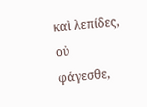καὶ λεπίδες, οὐ φάγεσθε,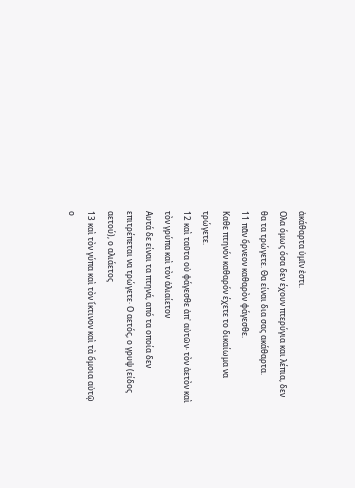ἀκάθαρτα ὑμῖν ἐστι.
Ολα όμως όσα δεν έχουν πτερύγια και λέπια, δεν θα τα τρώγετε. Θα είναι δια σας ακάθαρτα.
11 πᾶν ὄρνεον καθαρὸν φάγεσθε.
Καθε πτηνόν καθαρόν έχετε το δικαίωμα να τρώγετε.
12 καὶ ταῦτα οὐ φάγεσθε ἀπ᾿ αὐτῶν· τὸν ἀετὸν καὶ τὸν γρύπα καὶ τὸν ἁλιαίετον
Αυτά δε είναι τα πτηνά, από τα οποία δεν επιτρέπεται να τρώγετε· Ο αετός, ο γρυψ (είδος αετού), ο αλιάετος
13 καὶ τὸν γύπα καὶ τὸν ἴκτινον καὶ τὰ ὅμοια αὐτῷ
ο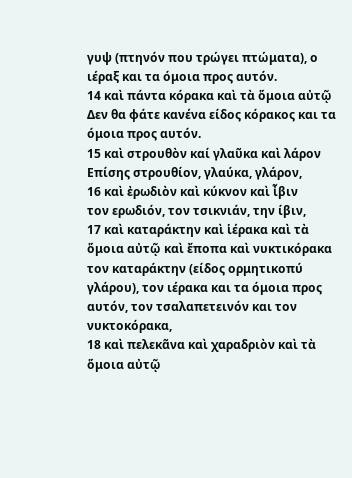γυψ (πτηνόν που τρώγει πτώματα), ο ιέραξ και τα όμοια προς αυτόν.
14 καὶ πάντα κόρακα καὶ τὰ ὅμοια αὐτῷ
Δεν θα φάτε κανένα είδος κόρακος και τα όμοια προς αυτόν.
15 καὶ στρουθὸν καί γλαῦκα καὶ λάρον
Επίσης στρουθίον, γλαύκα, γλάρον,
16 καὶ ἐρωδιὸν καὶ κύκνον καὶ ἶβιν
τον ερωδιόν, τον τσικνιάν, την ίβιν,
17 καὶ καταράκτην καὶ ἱέρακα καὶ τὰ ὅμοια αὐτῷ καὶ ἔποπα καὶ νυκτικόρακα
τον καταράκτην (είδος ορμητικοπύ γλάρου), τον ιέρακα και τα όμοια προς αυτόν, τον τσαλαπετεινόν και τον νυκτοκόρακα,
18 καὶ πελεκᾶνα καὶ χαραδριὸν καὶ τὰ ὅμοια αὐτῷ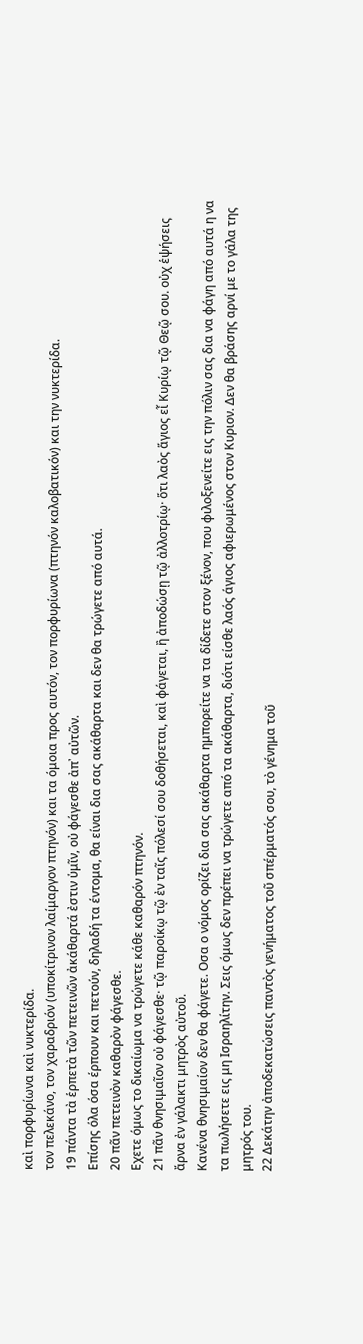καὶ πορφυρίωνα καὶ νυκτερίδα.
τον πελεκάνο, τον χαραδριόν (υποκίτρινον λαίμαργον πτηνόν) και τα όμοια προς αυτόν, τον πορφυρίωνα (πτηνόν καλοβατικόν) και την νυκτερίδα.
19 πάντα τὰ ἑρπετὰ τῶν πετεινῶν ἀκάθαρτά ἐστιν ὑμῖν, οὐ φάγεσθε ἀπ᾿ αὐτῶν.
Επίσης όλα όσα έρπουν και πετούν, δηλαδή τα έντομα, θα είναι δια σας ακάθαρτα και δεν θα τρώγετε από αυτά.
20 πᾶν πετεινὸν καθαρὸν φάγεσθε.
Εχετε όμως το δικαίωμα να τρώγετε κάθε καθαρόν πτηνόν.
21 πᾶν θνησιμαῖον οὐ φάγεσθε· τῷ παροίκῳ τῷ ἐν ταῖς πόλεσί σου δοθήσεται, καὶ φάγεται, ἢ ἀποδώσῃ τῷ ἀλλοτρίῳ· ὅτι λαὸς ἅγιος εἶ Κυρίῳ τῷ Θεῷ σου. οὐχ ἑψήσεις ἄρνα ἐν γάλακτι μητρὸς αὐτοῦ.
Κανένα θνησιμαίον δεν θα φάγετε. Οσα ο νόμος ορίζει δια σας ακάθαρτα ημπορείτε να τα δίδετε στον ξένον, που φιλοξενείτε εις την πόλιν σας δια να φάγη από αυτά η να τα πωλήσετε εις μη Ισραηλίτην. Σεις όμως δεν πρέπει να τρώγετε από τα ακάθαρτα, διότι είσθε λαός άγιος αφιερωμένος στον Κυριον. Δεν θα βράσης αρνί με το γάλα της μητρός του.
22 Δεκάτην ἀποδεκατώσεις παντὸς γενήματος τοῦ σπέρματός σου, τὸ γένημα τοῦ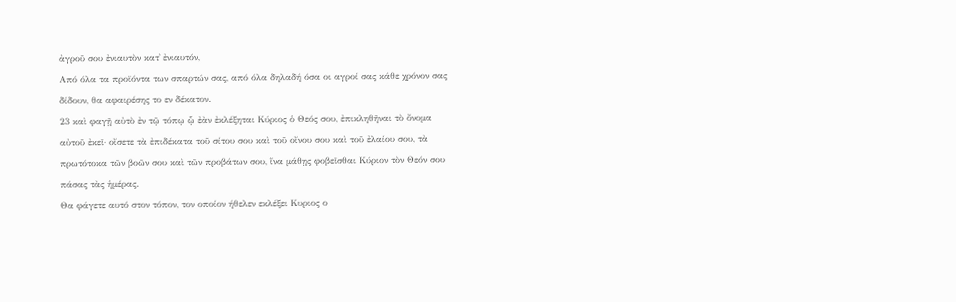ἀγροῦ σου ἐνιαυτὸν κατ᾿ ἐνιαυτόν,
Από όλα τα προϊόντα των σπαρτών σας, από όλα δηλαδή όσα οι αγροί σας κάθε χρόνον σας δίδουν, θα αφαιρέσης το εν δέκατον.
23 καὶ φαγῇ αὐτὸ ἐν τῷ τόπῳ ᾧ ἐὰν ἐκλέξηται Κύριος ὁ Θεός σου, ἐπικληθῆναι τὸ ὄνομα αὐτοῦ ἐκεῖ· οἴσετε τὰ ἐπιδέκατα τοῦ σίτου σου καὶ τοῦ οἴνου σου καὶ τοῦ ἐλαίου σου, τὰ πρωτότοκα τῶν βοῶν σου καὶ τῶν προβάτων σου, ἵνα μάθῃς φοβεῖσθαι Κύριον τὸν Θεόν σου πάσας τὰς ἡμέρας.
Θα φάγετε αυτό στον τόπον, τον οποίον ήθελεν εκλέξει Κυριος ο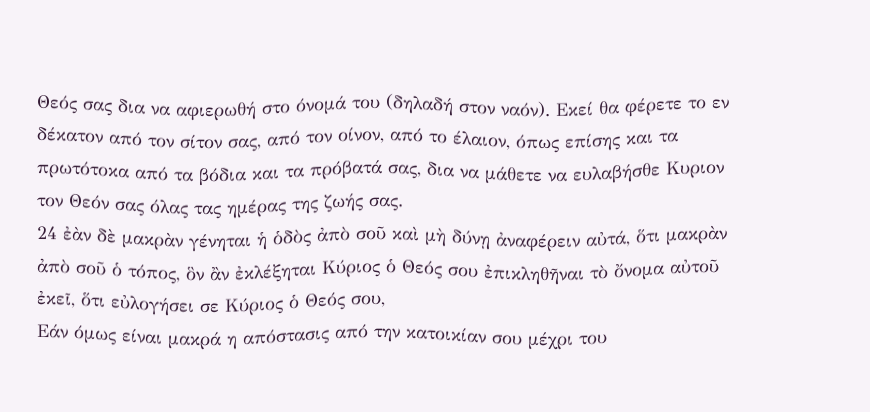Θεός σας δια να αφιερωθή στο όνομά του (δηλαδή στον ναόν). Εκεί θα φέρετε το εν δέκατον από τον σίτον σας, από τον οίνον, από το έλαιον, όπως επίσης και τα πρωτότοκα από τα βόδια και τα πρόβατά σας, δια να μάθετε να ευλαβήσθε Κυριον τον Θεόν σας όλας τας ημέρας της ζωής σας.
24 ἐὰν δὲ μακρὰν γένηται ἡ ὁδὸς ἀπὸ σοῦ καὶ μὴ δύνῃ ἀναφέρειν αὐτά, ὅτι μακρὰν ἀπὸ σοῦ ὁ τόπος, ὃν ἂν ἐκλέξηται Κύριος ὁ Θεός σου ἐπικληθῆναι τὸ ὄνομα αὐτοῦ ἐκεῖ, ὅτι εὐλογήσει σε Κύριος ὁ Θεός σου,
Εάν όμως είναι μακρά η απόστασις από την κατοικίαν σου μέχρι του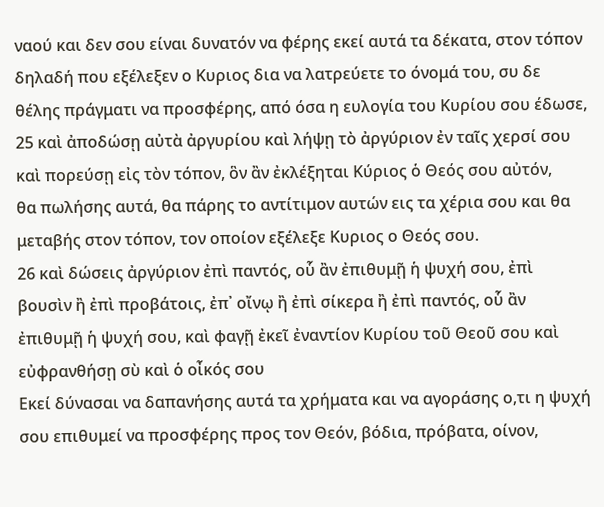ναού και δεν σου είναι δυνατόν να φέρης εκεί αυτά τα δέκατα, στον τόπον δηλαδή που εξέλεξεν ο Κυριος δια να λατρεύετε το όνομά του, συ δε θέλης πράγματι να προσφέρης, από όσα η ευλογία του Κυρίου σου έδωσε,
25 καὶ ἀποδώσῃ αὐτὰ ἀργυρίου καὶ λήψῃ τὸ ἀργύριον ἐν ταῖς χερσί σου καὶ πορεύσῃ εἰς τὸν τόπον, ὃν ἂν ἐκλέξηται Κύριος ὁ Θεός σου αὐτόν,
θα πωλήσης αυτά, θα πάρης το αντίτιμον αυτών εις τα χέρια σου και θα μεταβής στον τόπον, τον οποίον εξέλεξε Κυριος ο Θεός σου.
26 καὶ δώσεις ἀργύριον ἐπὶ παντός, οὗ ἂν ἐπιθυμῇ ἡ ψυχή σου, ἐπὶ βουσὶν ἢ ἐπὶ προβάτοις, ἐπ᾿ οἴνῳ ἢ ἐπὶ σίκερα ἢ ἐπὶ παντός, οὗ ἂν ἐπιθυμῇ ἡ ψυχή σου, καὶ φαγῇ ἐκεῖ ἐναντίον Κυρίου τοῦ Θεοῦ σου καὶ εὐφρανθήσῃ σὺ καὶ ὁ οἶκός σου
Εκεί δύνασαι να δαπανήσης αυτά τα χρήματα και να αγοράσης ο,τι η ψυχή σου επιθυμεί να προσφέρης προς τον Θεόν, βόδια, πρόβατα, οίνον,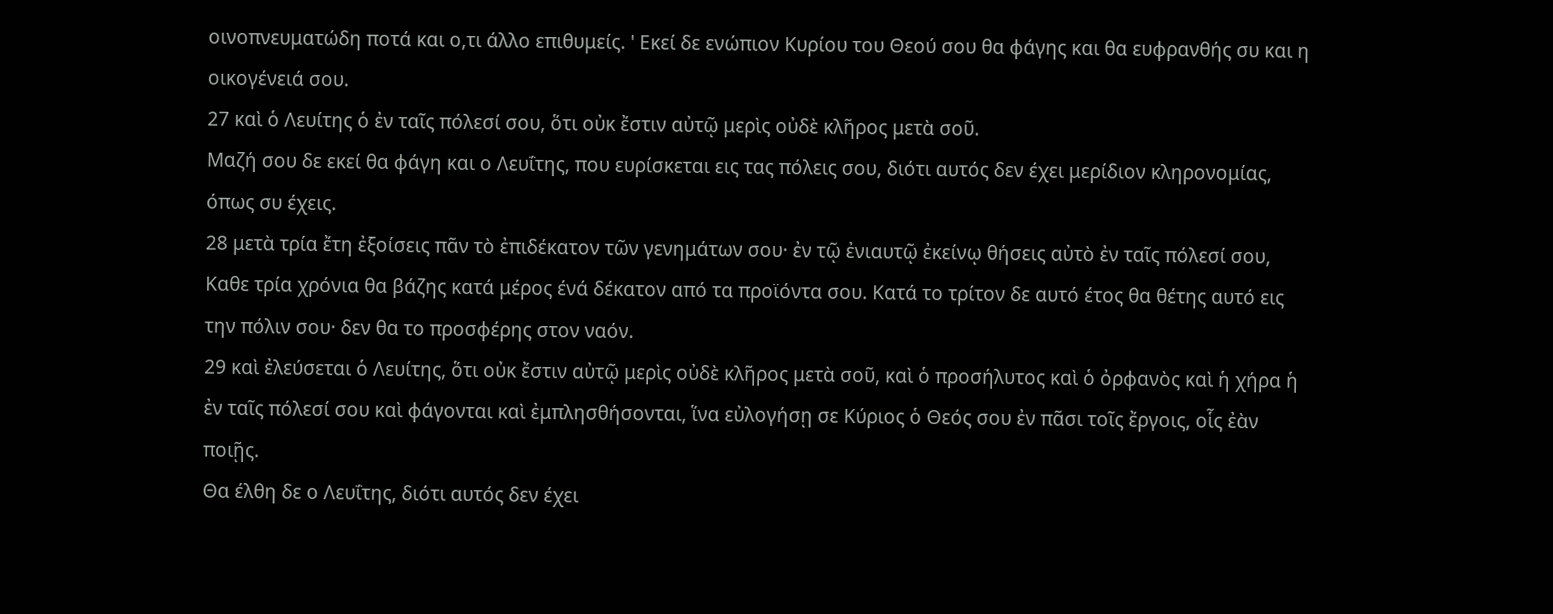οινοπνευματώδη ποτά και ο,τι άλλο επιθυμείς. ' Εκεί δε ενώπιον Κυρίου του Θεού σου θα φάγης και θα ευφρανθής συ και η οικογένειά σου.
27 καὶ ὁ Λευίτης ὁ ἐν ταῖς πόλεσί σου, ὅτι οὐκ ἔστιν αὐτῷ μερὶς οὐδὲ κλῆρος μετὰ σοῦ.
Μαζή σου δε εκεί θα φάγη και ο Λευΐτης, που ευρίσκεται εις τας πόλεις σου, διότι αυτός δεν έχει μερίδιον κληρονομίας, όπως συ έχεις.
28 μετὰ τρία ἔτη ἐξοίσεις πᾶν τὸ ἐπιδέκατον τῶν γενημάτων σου· ἐν τῷ ἐνιαυτῷ ἐκείνῳ θήσεις αὐτὸ ἐν ταῖς πόλεσί σου,
Καθε τρία χρόνια θα βάζης κατά μέρος ένά δέκατον από τα προϊόντα σου. Κατά το τρίτον δε αυτό έτος θα θέτης αυτό εις την πόλιν σου· δεν θα το προσφέρης στον ναόν.
29 καὶ ἐλεύσεται ὁ Λευίτης, ὅτι οὐκ ἔστιν αὐτῷ μερὶς οὐδὲ κλῆρος μετὰ σοῦ, καὶ ὁ προσήλυτος καὶ ὁ ὀρφανὸς καὶ ἡ χήρα ἡ ἐν ταῖς πόλεσί σου καὶ φάγονται καὶ ἐμπλησθήσονται, ἵνα εὐλογήσῃ σε Κύριος ὁ Θεός σου ἐν πᾶσι τοῖς ἔργοις, οἷς ἐὰν ποιῇς.
Θα έλθη δε ο Λευΐτης, διότι αυτός δεν έχει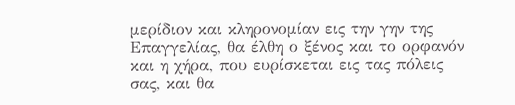μερίδιον και κληρονομίαν εις την γην της Επαγγελίας, θα έλθη ο ξένος και το ορφανόν και η χήρα, που ευρίσκεται εις τας πόλεις σας, και θα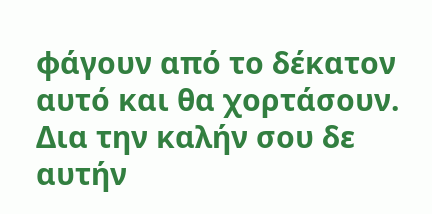φάγουν από το δέκατον αυτό και θα χορτάσουν. Δια την καλήν σου δε αυτήν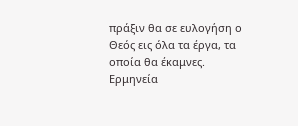πράξιν θα σε ευλογήση ο Θεός εις όλα τα έργα, τα οποία θα έκαμνες.
Ερμηνεία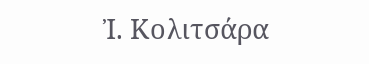Ἰ. Κολιτσάρα